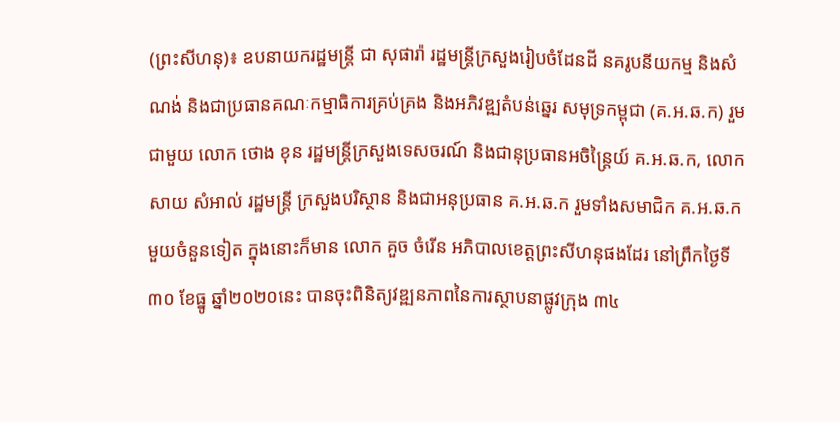(ព្រះសីហនុ)៖ ឧបនាយករដ្ឋមន្រ្តី ជា សុផារ៉ា រដ្ឋមន្រ្តីក្រសួងរៀបចំដែនដី នគរូបនីយកម្ម និងសំណង់ និងជាប្រធានគណៈកម្មាធិការគ្រប់គ្រង និងអភិវឌ្ឍតំបន់ឆ្នេរ សមុទ្រកម្ពុជា (គ.អ.ឆ.ក) រួមជាមួយ លោក ថោង ខុន រដ្ឋមន្រ្តីក្រសួងទេសចរណ៍ និងជានុប្រធានអចិន្ត្រៃយ៍ គ.អ.ឆ.ក, លោក សាយ សំអាល់ រដ្ឋមន្រ្តី ក្រសួងបរិស្ថាន និងជាអនុប្រធាន គ.អ.ឆ.ក រួមទាំងសមាជិក គ.អ.ឆ.ក មួយចំនួនទៀត ក្នុងនោះក៏មាន លោក គួច ចំរើន អភិបាលខេត្តព្រះសីហនុផងដែរ នៅព្រឹកថ្ងៃទី៣០ ខែធ្នូ ឆ្នាំ២០២០នេះ បានចុះពិនិត្យវឌ្ឍនភាពនៃការស្ថាបនាផ្លូវក្រុង ៣៤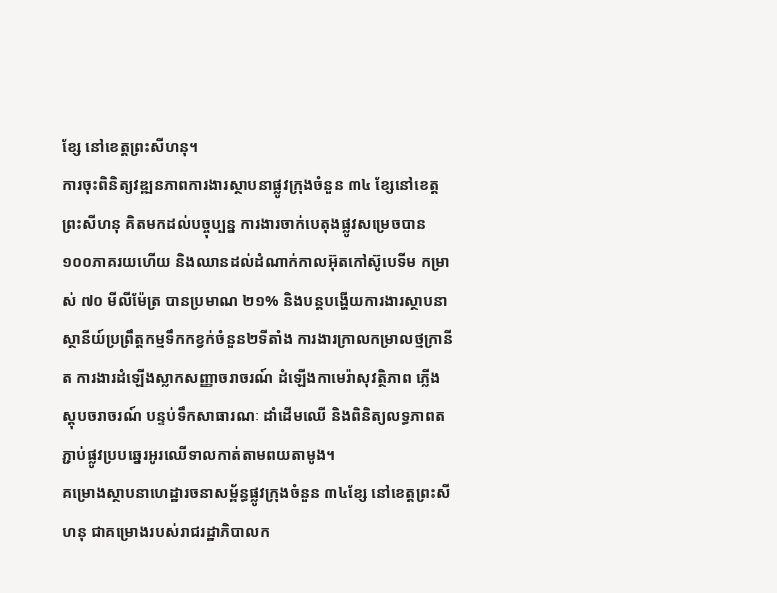ខ្សែ នៅខេត្តព្រះសីហនុ។
ការចុះពិនិត្យវឌ្ឍនភាពការងារស្ថាបនាផ្លូវក្រុងចំនួន ៣៤ ខ្សែនៅខេត្តព្រះសីហនុ គិតមកដល់បច្ចុប្បន្ន ការងារចាក់បេតុងផ្លូវសម្រេចបាន ១០០ភាគរយហើយ និងឈានដល់ដំណាក់កាលអ៊ុតកៅស៊ូបេទីម កម្រាស់ ៧០ មីលីម៉ែត្រ បានប្រមាណ ២១% និងបន្តបង្ហើយការងារស្ថាបនាស្ថានីយ៍ប្រព្រឹត្តកម្មទឹកកខ្វក់ចំនួន២ទីតាំង ការងារក្រាលកម្រាលថ្មក្រានីត ការងារដំឡើងស្លាកសញ្ញាចរាចរណ៍ ដំឡើងកាមេរ៉ាសុវត្ថិភាព ភ្លើងស្តុបចរាចរណ៍ បន្ទប់ទឹកសាធារណៈ ដាំដើមឈើ និងពិនិត្យលទ្ធភាពតភ្ជាប់ផ្លូវប្របឆ្នេរអូរឈើទាលកាត់តាមពយតាមូង។
គម្រោងស្ថាបនាហេដ្ឋារចនាសម្ព័ន្ធផ្លូវក្រុងចំនួន ៣៤ខ្សែ នៅខេត្តព្រះសីហនុ ជាគម្រោងរបស់រាជរដ្ឋាភិបាលក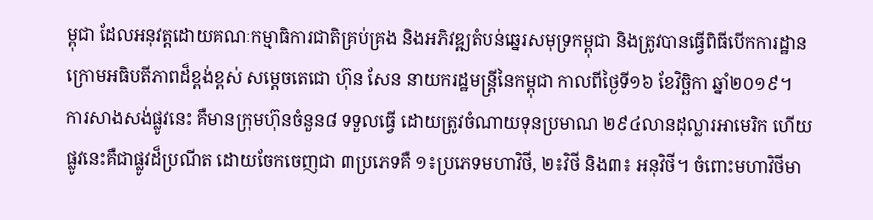ម្ពុជា ដែលអនុវត្តដោយគណៈកម្មាធិការជាតិគ្រប់គ្រង និងអភិវឌ្ឍតំបន់ឆ្នេរសមុទ្រកម្ពុជា និងត្រូវបានធ្វើពិធីបើកការដ្ឋានក្រោមអធិបតីភាពដ៏ខ្ពង់ខ្ពស់ សម្តេចតេជោ ហ៊ុន សែន នាយករដ្ឋមន្រ្តីនៃកម្ពុជា កាលពីថ្ងៃទី១៦ ខែវិច្ឆិកា ឆ្នាំ២០១៩។
ការសាងសង់ផ្លូវនេះ គឺមានក្រុមហ៊ុនចំនួន៨ ទទួលធ្វើ ដោយត្រូវចំណាយទុនប្រមាណ ២៩៤លានដុល្លារអាមេរិក ហើយផ្លូវនេះគឺជាផ្លូវដ៏ប្រណីត ដោយចែកចេញជា ៣ប្រភេទគឺ ១៖ប្រភេទមហាវិថី, ២៖វិថី និង៣៖ អនុវិថី។ ចំពោះមហាវិថីមា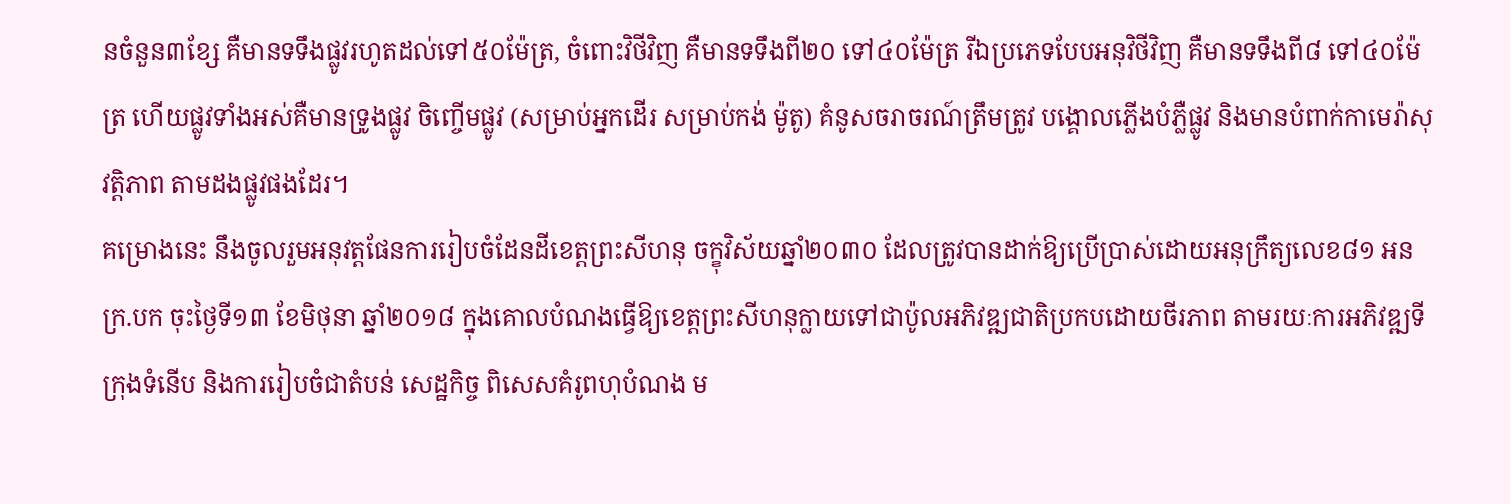នចំនួន៣ខ្សែ គឺមានទទឹងផ្លូវរហូតដល់ទៅ៥០ម៉ែត្រ, ចំពោះវិថីវិញ គឺមានទទឹងពី២០ ទៅ៤០ម៉ែត្រ រីឯប្រភេទបែបអនុវិថីវិញ គឺមានទទឹងពី៨ ទៅ៤០ម៉ែត្រ ហើយផ្លូវទាំងអស់គឺមានទ្រូងផ្លូវ ចិញ្ចើមផ្លូវ (សម្រាប់អ្នកដើរ សម្រាប់កង់ ម៉ូតូ) គំនូសចរាចរណ៍ត្រឹមត្រូវ បង្គោលភ្លើងបំភ្លឺផ្លូវ និងមានបំពាក់កាមេរ៉ាសុវត្តិភាព តាមដងផ្លូវផងដែរ។
គម្រោងនេះ នឹងចូលរួមអនុវត្តផែនការរៀបចំដែនដីខេត្តព្រះសីហនុ ចក្ខុវិស័យឆ្នាំ២០៣០ ដែលត្រូវបានដាក់ឱ្យប្រើប្រាស់ដោយអនុក្រឹត្យលេខ៨១ អនក្រ.បក ចុះថ្ងៃទី១៣ ខែមិថុនា ឆ្នាំ២០១៨ ក្នុងគោលបំណងធ្វើឱ្យខេត្តព្រះសីហនុក្លាយទៅជាប៉ូលអភិវឌ្ឍជាតិប្រកបដោយចីរភាព តាមរយៈការអភិវឌ្ឍទីក្រុងទំនើប និងការរៀបចំជាតំបន់ សេដ្ឋកិច្ច ពិសេសគំរូពហុបំណង ម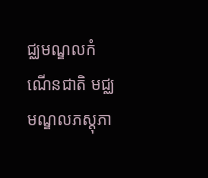ជ្ឈមណ្ឌលកំណើនជាតិ មជ្ឈមណ្ឌលភស្តុភា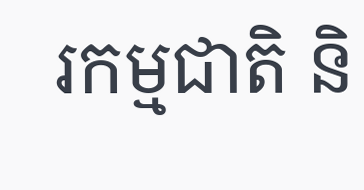រកម្មជាតិ និ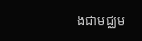ងជាមជ្ឈម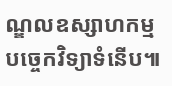ណ្ឌលឧស្សាហកម្មបច្ចេកវិទ្យាទំនើប៕